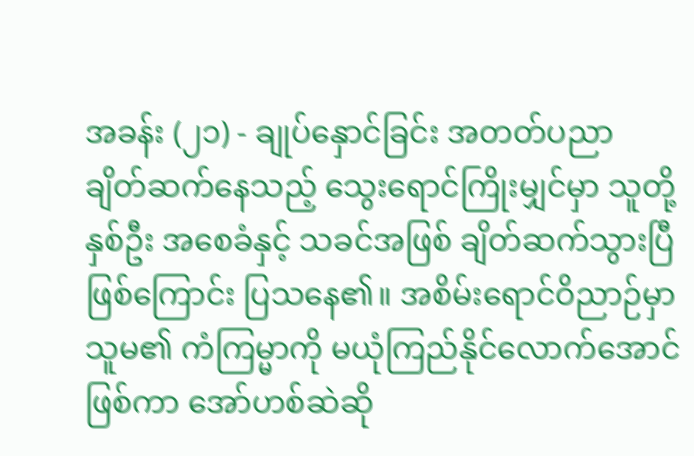အခန်း (၂၁) - ချုပ်နှောင်ခြင်း အတတ်ပညာ
ချိတ်ဆက်နေသည့် သွေးရောင်ကြိုးမျှင်မှာ သူတို့နှစ်ဦး အစေခံနှင့် သခင်အဖြစ် ချိတ်ဆက်သွားပြီ ဖြစ်ကြောင်း ပြသနေ၏။ အစိမ်းရောင်ဝိညာဉ်မှာ သူမ၏ ကံကြမ္မာကို မယုံကြည်နိုင်လောက်အောင်ဖြစ်ကာ အော်ဟစ်ဆဲဆို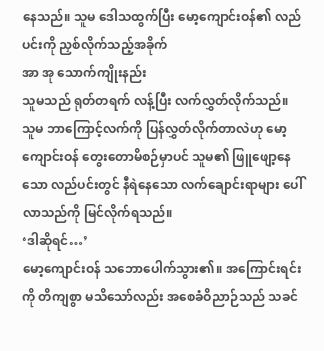နေသည်။ သူမ ဒေါသထွက်ပြီး မော့ကျောင်းဝန်၏ လည်ပင်းကို ညှစ်လိုက်သည့်အခိုက်
အာ အု သောက်ကျိုးနည်း
သူမသည် ရုတ်တရက် လန့်ပြီး လက်လွှတ်လိုက်သည်။ သူမ ဘာကြောင့်လက်ကို ပြန်လွှတ်လိုက်တာလဲဟု မော့ကျောင်းဝန် တွေးတောမိစဉ်မှာပင် သူမ၏ ဖြူဖျော့နေသော လည်ပင်းတွင် နီရဲနေသော လက်ချောင်းရာများ ပေါ်လာသည်ကို မြင်လိုက်ရသည်။
‘ဒါဆိုရင်…’
မော့ကျောင်းဝန် သဘောပေါက်သွား၏။ အကြောင်းရင်းကို တိကျစွာ မသိသော်လည်း အစေခံဝိညာဉ်သည် သခင်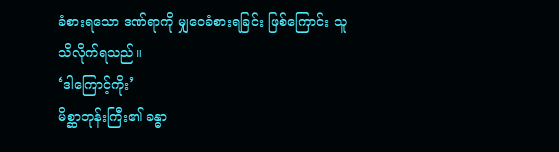ခံစားရသော ဒဏ်ရာကို မျှဝေခံစားရခြင်း ဖြစ်ကြောင်း သူ သိလိုက်ရသည်။
‘ဒါကြောင့်ကိုး’
မိစ္ဆာဘုန်းကြီး၏ ခန္ဓာ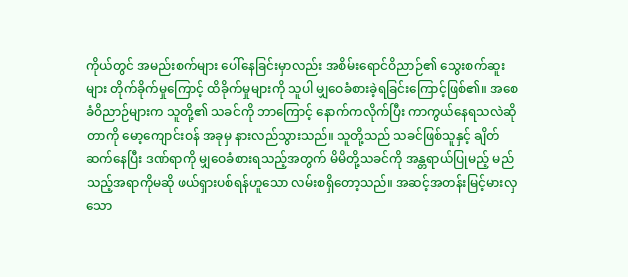ကိုယ်တွင် အမည်းစက်များ ပေါ်နေခြင်းမှာလည်း အစိမ်းရောင်ဝိညာဉ်၏ သွေးစက်ဆူးများ တိုက်ခိုက်မှုကြောင့် ထိခိုက်မှုများကို သူပါ မျှဝေခံစားခဲ့ရခြင်းကြောင့်ဖြစ်၏။ အစေခံဝိညာဉ်များက သူတို့၏ သခင်ကို ဘာကြောင့် နောက်ကလိုက်ပြီး ကာကွယ်နေရသလဲဆိုတာကို မော့ကျောင်းဝန် အခုမှ နားလည်သွားသည်။ သူတို့သည် သခင်ဖြစ်သူနှင့် ချိတ်ဆက်နေပြီး ဒဏ်ရာကို မျှဝေခံစားရသည့်အတွက် မိမိတို့သခင်ကို အန္တရာယ်ပြုမည့် မည်သည့်အရာကိုမဆို ဖယ်ရှားပစ်ရန်ဟူသော လမ်းစရှိတော့သည်။ အဆင့်အတန်းမြင့်မားလှသော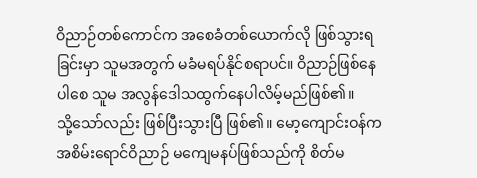ဝိညာဉ်တစ်ကောင်က အစေခံတစ်ယောက်လို ဖြစ်သွားရခြင်းမှာ သူမအတွက် မခံမရပ်နိုင်စရာပင်။ ဝိညာဉ်ဖြစ်နေပါစေ သူမ အလွန်ဒေါသထွက်နေပါလိမ့်မည်ဖြစ်၏။
သို့သော်လည်း ဖြစ်ပြီးသွားပြီ ဖြစ်၏။ မော့ကျောင်းဝန်က အစိမ်းရောင်ဝိညာဉ် မကျေမနပ်ဖြစ်သည်ကို စိတ်မ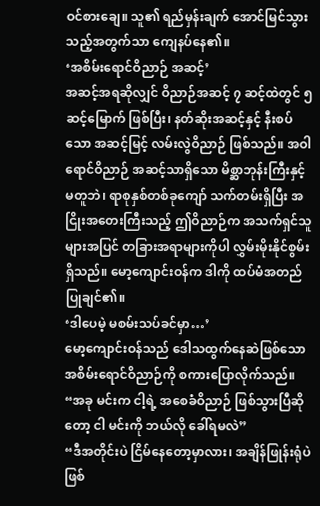ဝင်စားချေ။ သူ၏ ရည်မှန်းချက် အောင်မြင်သွားသည့်အတွက်သာ ကျေနပ်နေ၏။
‘အစိမ်းရောင်ဝိညာဉ် အဆင့်’
အဆင့်အရဆိုလျှင် ဝိညာဉ်အဆင့် ၇ ဆင့်ထဲတွင် ၅ ဆင့်မြောက် ဖြစ်ပြီး၊ နတ်ဆိုးအဆင့်နှင့် နီးစပ်သော အဆင့်မြင့် လမ်းလွဲဝိညာဉ် ဖြစ်သည်။ အဝါရောင်ဝိညာဉ် အဆင့်သာရှိသော မိစ္ဆာဘုန်းကြီးနှင့် မတူဘဲ၊ ရာစုနှစ်တစ်ခုကျော် သက်တမ်းရှိပြီး အငြိုးအတေးကြီးသည့် ဤဝိညာဉ်က အသက်ရှင်သူများအပြင် တခြားအရာများကိုပါ လွှမ်းမိုးနိုင်စွမ်းရှိသည်။ မော့ကျောင်းဝန်က ဒါကို ထပ်မံအတည်ပြုချင်၏။
‘ဒါပေမဲ့ မစမ်းသပ်ခင်မှာ…’
မော့ကျောင်းဝန်သည် ဒေါသထွက်နေဆဲဖြစ်သော အစိမ်းရောင်ဝိညာဉ်ကို စကားပြောလိုက်သည်။
“အခု မင်းက ငါ့ရဲ့ အစေခံဝိညာဉ် ဖြစ်သွားပြီဆိုတော့ ငါ မင်းကို ဘယ်လို ခေါ်ရမလဲ”
“ဒီအတိုင်းပဲ ငြိမ်နေတော့မှာလား၊ အချိန်ဖြုန်းရုံပဲ ဖြစ်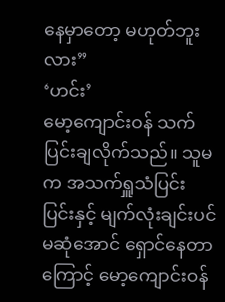နေမှာတော့ မဟုတ်ဘူးလား”
‘ဟင်း’
မော့ကျောင်းဝန် သက်ပြင်းချလိုက်သည်။ သူမက အသက်ရှူသံပြင်းပြင်းနှင့် မျက်လုံးချင်းပင် မဆုံအောင် ရှောင်နေတာကြောင့် မော့ကျောင်းဝန်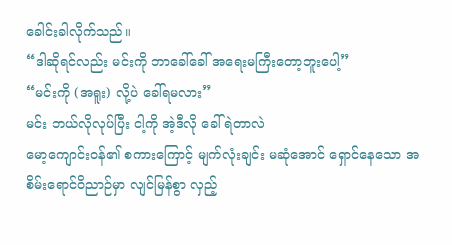ခေါင်းခါလိုက်သည်။
“ဒါဆိုရင်လည်း မင်းကို ဘာခေါ်ခေါ် အရေးမကြီးတော့ဘူးပေါ့”
“မင်းကို (အရူး) လို့ပဲ ခေါ်ရမလား”
မင်း ဘယ်လိုလုပ်ပြီး ငါ့ကို အဲ့ဒီလို ခေါ်ရဲတာလဲ
မော့ကျောင်းဝန်၏ စကားကြောင့် မျက်လုံးချင်း မဆုံအောင် ရှောင်နေသော အစိမ်းရောင်ဝိညာဉ်မှာ လျင်မြန်စွာ လှည့်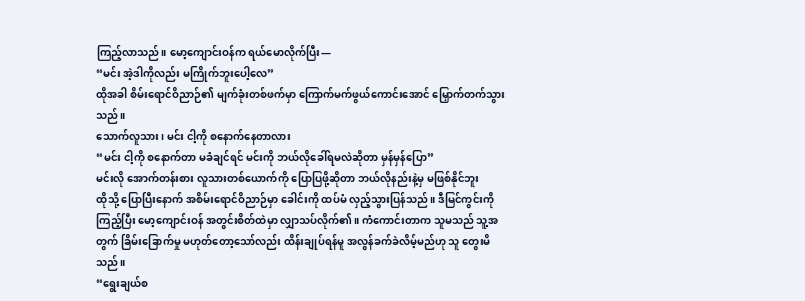ကြည့်လာသည်။ မော့ကျောင်းဝန်က ရယ်မောလိုက်ပြီး—
“မင်း အဲ့ဒါကိုလည်း မကြိုက်ဘူးပေါ့လေ”
ထိုအခါ စိမ်းရောင်ဝိညာဉ်၏ မျက်ခုံးတစ်ဖက်မှာ ကြောက်မက်ဖွယ်ကောင်းအောင် မြှောက်တက်သွားသည်။
သောက်လူသား၊ မင်း ငါ့ကို စနောက်နေတာလား
“မင်း ငါ့ကို စနောက်တာ မခံချင်ရင် မင်းကို ဘယ်လိုခေါ်ရမလဲဆိုတာ မှန်မှန်ပြော”
မင်းလို အောက်တန်းစား လူသားတစ်ယောက်ကို ပြောပြဖို့ဆိုတာ ဘယ်လိုနည်းနဲ့မှ မဖြစ်နိုင်ဘူး
ထိုသို့ ပြောပြီးနောက် အစိမ်းရောင်ဝိညာဉ်မှာ ခေါင်းကို ထပ်မံ လှည့်သွားပြန်သည်။ ဒီမြင်ကွင်းကို ကြည့်ပြီး မော့ကျောင်းဝန် အတွင်းစိတ်ထဲမှာ လျှာသပ်လိုက်၏။ ကံကောင်းတာက သူမသည် သူ့အတွက် ခြိမ်းခြောက်မှု မဟုတ်တော့သော်လည်း ထိန်းချုပ်ရန်မူ အလွန်ခက်ခဲလိမ့်မည်ဟု သူ တွေးမိသည်။
“ရွေးချယ်စ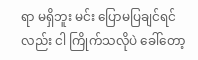ရာ မရှိဘူး မင်း ပြောမပြချင်ရင်လည်း ငါ ကြိုက်သလိုပဲ ခေါ်တော့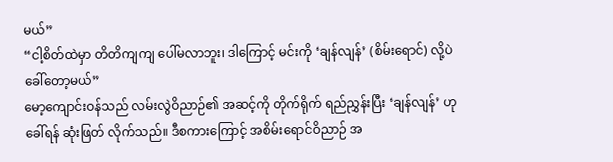မယ်”
“ငါ့စိတ်ထဲမှာ တိတိကျကျ ပေါ်မလာဘူး၊ ဒါကြောင့် မင်းကို ‘ချန်လျန်’ (စိမ်းရောင်) လို့ပဲ ခေါ်တော့မယ်”
မော့ကျောင်းဝန်သည် လမ်းလွဲဝိညာဉ်၏ အဆင့်ကို တိုက်ရိုက် ရည်ညွှန်းပြီး ‘ချန်လျန်’ ဟုခေါ်ရန် ဆုံးဖြတ် လိုက်သည်။ ဒီစကားကြောင့် အစိမ်းရောင်ဝိညာဉ် အ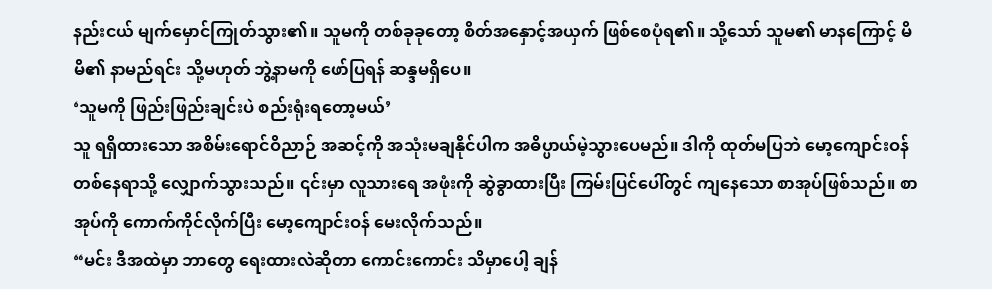နည်းငယ် မျက်မှောင်ကြုတ်သွား၏။ သူမကို တစ်ခုခုတော့ စိတ်အနှောင့်အယှက် ဖြစ်စေပုံရ၏။ သို့သော် သူမ၏ မာနကြောင့် မိမိ၏ နာမည်ရင်း သို့မဟုတ် ဘွဲ့နာမကို ဖော်ပြရန် ဆန္ဒမရှိပေ။
‘သူမကို ဖြည်းဖြည်းချင်းပဲ စည်းရုံးရတော့မယ်’
သူ ရရှိထားသော အစိမ်းရောင်ဝိညာဉ် အဆင့်ကို အသုံးမချနိုင်ပါက အဓိပ္ပာယ်မဲ့သွားပေမည်။ ဒါကို ထုတ်မပြဘဲ မော့ကျောင်းဝန် တစ်နေရာသို့ လျှောက်သွားသည်။ ၎င်းမှာ လူသားရေ အဖုံးကို ဆွဲခွာထားပြီး ကြမ်းပြင်ပေါ်တွင် ကျနေသော စာအုပ်ဖြစ်သည်။ စာအုပ်ကို ကောက်ကိုင်လိုက်ပြီး မော့ကျောင်းဝန် မေးလိုက်သည်။
“မင်း ဒီအထဲမှာ ဘာတွေ ရေးထားလဲဆိုတာ ကောင်းကောင်း သိမှာပေါ့ ချန်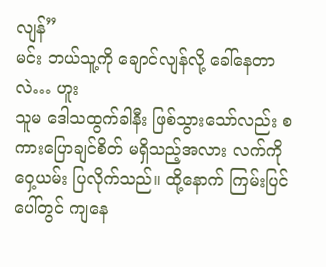လျန်”
မင်း ဘယ်သူ့ကို ချောင်လျန်လို့ ခေါ်နေတာလဲ… ဟူး
သူမ ဒေါသထွက်ခါနီး ဖြစ်သွားသော်လည်း စကားပြောချင်စိတ် မရှိသည့်အလား လက်ကို ဝှေ့ယမ်း ပြလိုက်သည်။ ထို့နောက် ကြမ်းပြင်ပေါ်တွင် ကျနေ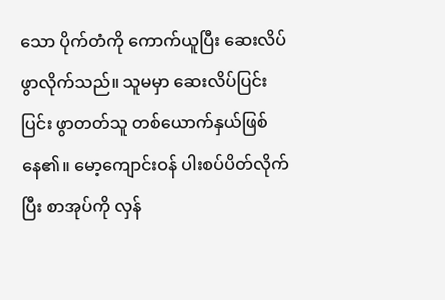သော ပိုက်တံကို ကောက်ယူပြီး ဆေးလိပ်ဖွာလိုက်သည်။ သူမမှာ ဆေးလိပ်ပြင်းပြင်း ဖွာတတ်သူ တစ်ယောက်နှယ်ဖြစ်နေ၏။ မော့ကျောင်းဝန် ပါးစပ်ပိတ်လိုက်ပြီး စာအုပ်ကို လှန်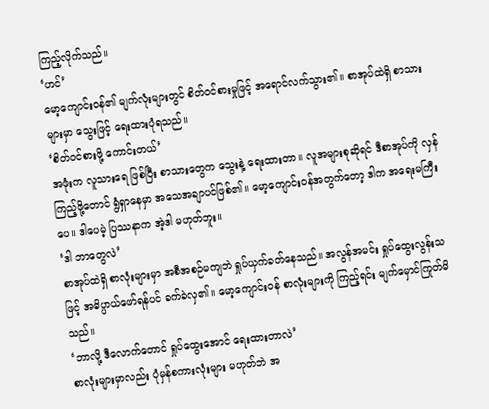ကြည့်လိုက်သည်။
‘ဟင်’
မော့ကျောင်းဝန်၏ မျက်လုံးများတွင် စိတ်ဝင်စားမှုဖြင့် အရောင်လက်သွား၏။ စာအုပ်ထဲရှိ စာသားများမှာ သွေးဖြင့် ရေးထားပုံရသည်။
‘စိတ်ဝင်စားဖို့ ကောင်းတယ်’
အဖုံးက လူသားရေ ဖြစ်ပြီး စာသားတွေက သွေးနဲ့ ရေးထားတာ။ လူအများစုဆိုရင် ဒီစာအုပ်ကို လှန်ကြည့်ဖို့တောင် ရွံရှာနေမှာ အသေအချာပင်ဖြစ်၏။ မော့ကျောင်းဝန်အတွက်တော့ ဒါက အရေးမကြီးပေ။ ဒါပေမဲ့ ပြဿနာက အဲ့ဒါ မဟုတ်ဘူး။
‘ဒါ ဘာတွေလဲ’
စာအုပ်ထဲရှိ စာလုံးများမှာ အစီအစဉ်မကျဘဲ ရှုပ်ယှက်ခတ်နေသည်။ အလွန်အမင်း ရှုပ်ထွေးလွန်းသဖြင့် အဓိပ္ပာယ်ဖော်ရန်ပင် ခက်ခဲလှ၏။ မော့ကျောင်းဝန် စာလုံးများကို ကြည့်ရင်း မျက်မှောင်ကြုတ်မိသည်။
‘ဘာလို့ ဒီလောက်တောင် ရှုပ်ထွေးအောင် ရေးထားတာလဲ’
စာလုံးများမှာလည်း ပုံမှန်စကားလုံးများ မဟုတ်ဘဲ အ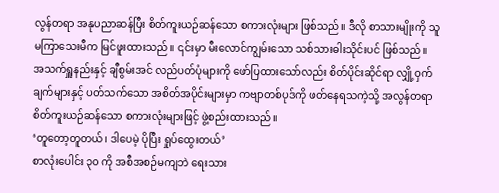လွန်တရာ အနုပညာဆန်ပြီး စိတ်ကူးယဉ်ဆန်သော စကားလုံးများ ဖြစ်သည်။ ဒီလို စာသားမျိုးကို သူ မကြာသေးမီက မြင်ဖူးထားသည်။ ၎င်းမှာ မီးလောင်ကျွမ်းသော သစ်သားဓါးသိုင်းပင် ဖြစ်သည်။ အသက်ရှူနည်းနှင့် ချီစွမ်းအင် လည်ပတ်ပုံများကို ဖော်ပြထားသော်လည်း စိတ်ပိုင်းဆိုင်ရာ လျှို့ဝှက်ချက်များနှင့် ပတ်သက်သော အစိတ်အပိုင်းများမှာ ကဗျာတစ်ပုဒ်ကို ဖတ်နေရသကဲ့သို့ အလွန်တရာ စိတ်ကူးယဉ်ဆန်သော စကားလုံးများဖြင့် ဖွဲ့စည်းထားသည်။
‘တူတော့တူတယ်၊ ဒါပေမဲ့ ပိုပြီး ရှုပ်ထွေးတယ်’
စာလုံးပေါင်း ၃၀ ကို အစီအစဉ်မကျဘဲ ရေးသား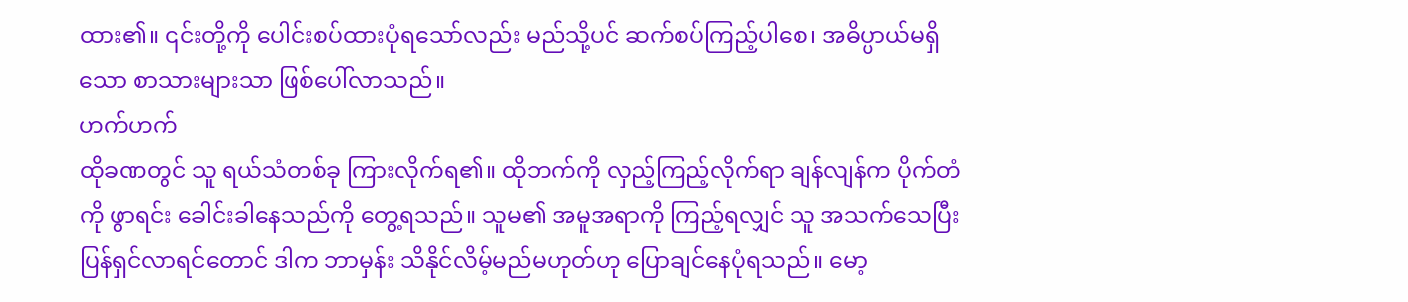ထား၏။ ၎င်းတို့ကို ပေါင်းစပ်ထားပုံရသော်လည်း မည်သို့ပင် ဆက်စပ်ကြည့်ပါစေ၊ အဓိပ္ပာယ်မရှိသော စာသားများသာ ဖြစ်ပေါ်လာသည်။
ဟက်ဟက်
ထိုခဏတွင် သူ ရယ်သံတစ်ခု ကြားလိုက်ရ၏။ ထိုဘက်ကို လှည့်ကြည့်လိုက်ရာ ချန်လျန်က ပိုက်တံကို ဖွာရင်း ခေါင်းခါနေသည်ကို တွေ့ရသည်။ သူမ၏ အမူအရာကို ကြည့်ရလျှင် သူ အသက်သေပြီး ပြန်ရှင်လာရင်တောင် ဒါက ဘာမှန်း သိနိုင်လိမ့်မည်မဟုတ်ဟု ပြောချင်နေပုံရသည်။ မော့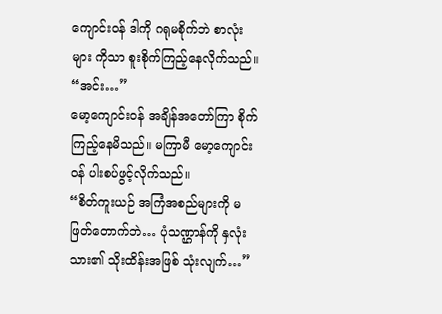ကျောင်းဝန် ဒါကို ဂရုမစိုက်ဘဲ စာလုံးများ ကိုသာ စူးစိုက်ကြည့်နေလိုက်သည်။
“အင်း…”
မော့ကျောင်းဝန် အချိန်အတော်ကြာ စိုက်ကြည့်နေမိသည်။ မကြာမီ မော့ကျောင်းဝန် ပါးစပ်ဖွင့်လိုက်သည်။
“စိတ်ကူးယဉ် အကြံအစည်များကို မဖြတ်တောက်ဘဲ… ပုံသဏ္ဌာန်ကို နှလုံးသား၏ သိုးထိန်းအဖြစ် သုံးလျက်…”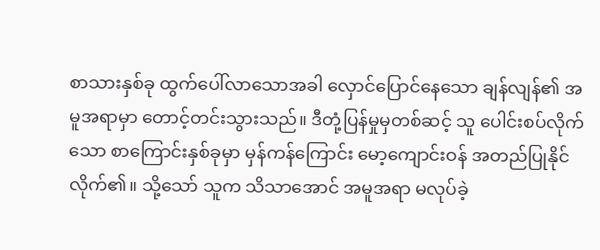စာသားနှစ်ခု ထွက်ပေါ်လာသောအခါ လှောင်ပြောင်နေသော ချန်လျန်၏ အမူအရာမှာ တောင့်တင်းသွားသည်။ ဒီတုံ့ပြန်မှုမှတစ်ဆင့် သူ ပေါင်းစပ်လိုက်သော စာကြောင်းနှစ်ခုမှာ မှန်ကန်ကြောင်း မော့ကျောင်းဝန် အတည်ပြုနိုင်လိုက်၏။ သို့သော် သူက သိသာအောင် အမူအရာ မလုပ်ခဲ့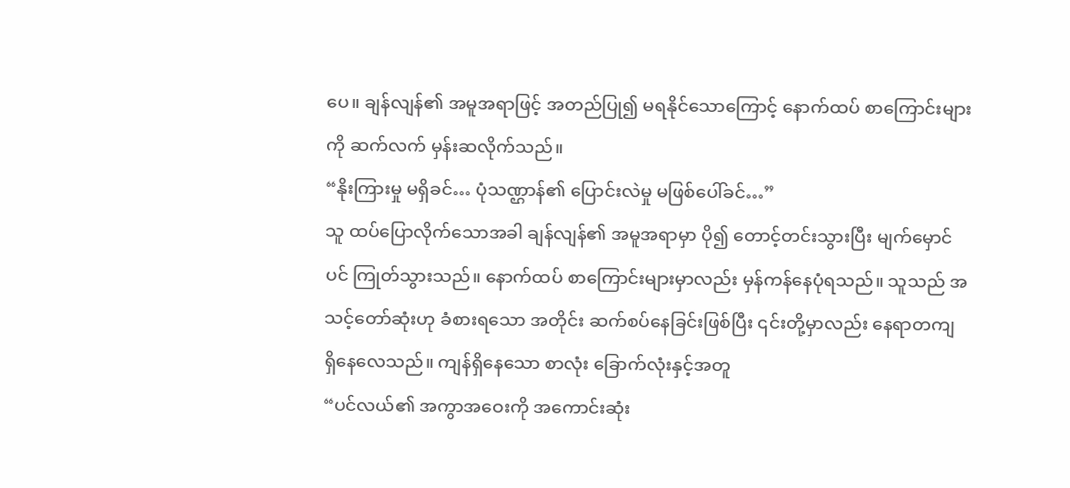ပေ။ ချန်လျန်၏ အမူအရာဖြင့် အတည်ပြု၍ မရနိုင်သောကြောင့် နောက်ထပ် စာကြောင်းများကို ဆက်လက် မှန်းဆလိုက်သည်။
“နိုးကြားမှု မရှိခင်… ပုံသဏ္ဌာန်၏ ပြောင်းလဲမှု မဖြစ်ပေါ်ခင်…”
သူ ထပ်ပြောလိုက်သောအခါ ချန်လျန်၏ အမူအရာမှာ ပို၍ တောင့်တင်းသွားပြီး မျက်မှောင်ပင် ကြုတ်သွားသည်။ နောက်ထပ် စာကြောင်းများမှာလည်း မှန်ကန်နေပုံရသည်။ သူသည် အသင့်တော်ဆုံးဟု ခံစားရသော အတိုင်း ဆက်စပ်နေခြင်းဖြစ်ပြီး ၎င်းတို့မှာလည်း နေရာတကျ ရှိနေလေသည်။ ကျန်ရှိနေသော စာလုံး ခြောက်လုံးနှင့်အတူ
“ပင်လယ်၏ အကွာအဝေးကို အကောင်းဆုံး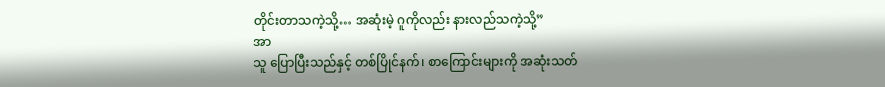တိုင်းတာသကဲ့သို့… အဆုံးမဲ့ ဂူကိုလည်း နားလည်သကဲ့သို့”
အာ
သူ ပြောပြီးသည်နှင့် တစ်ပြိုင်နက်၊ စာကြောင်းများကို အဆုံးသတ်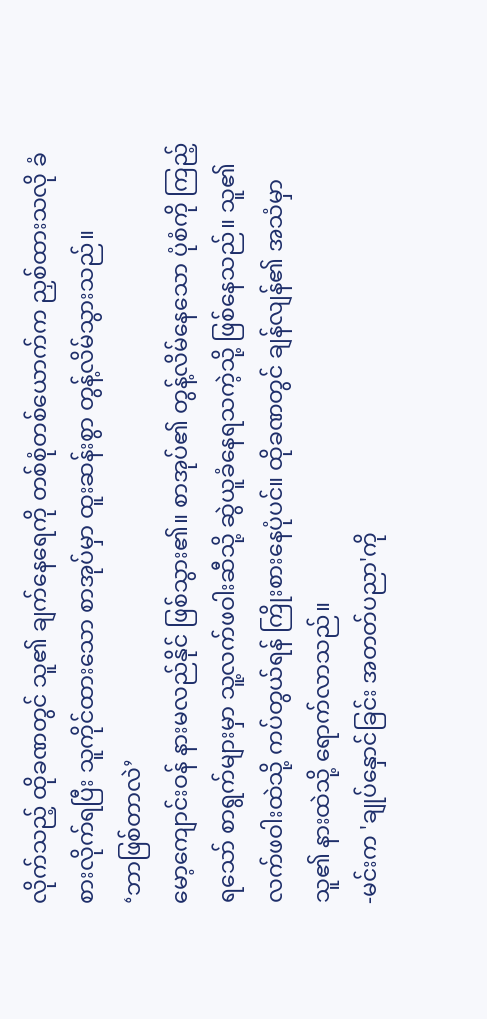လိုက်သည့် ထိုခဏတွင် သူ၏ ချက်နေရေကို တစ်စုံတစ်ယောက်က ညှစ်ထားသလို ခံစားလိုက်ရပြီး သူကိုင်ထားသော စာအုပ်မှာ ထူးဆန်းစွာ တွန့်လိမ်သွားသည်။
‘ဘာဖြစ်တာလဲ’
မော့ကျောင်းဝန် နားမလည်နိုင် ဖြစ်သွား၏။ စာအုပ်၏ တွန့်လိမ်နေသော ပုံစံကို ကြည့်ရသော် စာရွက်များမှာ သူ့လက်ဖဝါးဆီသို့ ဆွဲယူခံနေရသကဲ့သို့ ဖြစ်နေသည်။ သူ၏ လက်ဖဝါးထဲသို့ ကပ်တွယ်ရန် ကြိုးစားနေပုံပင်။ ထိုခဏတွင် ချန်လျန်၏ အသံမှာ သူ၏ နားထဲသို့ ရောက်လာသည်။
-မင်းက 'ချုပ်နှောင်ခြင်း အတတ်ပညာ'ကို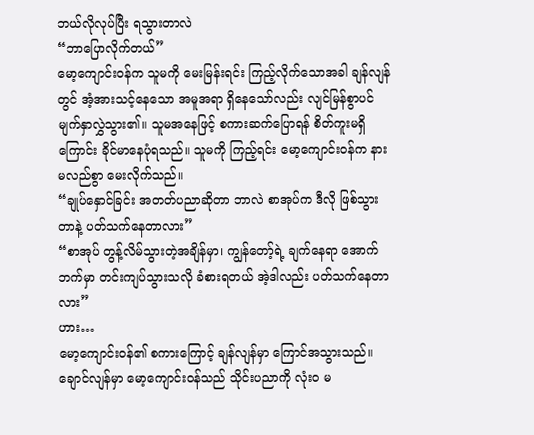ဘယ်လိုလုပ်ပြီး ရသွားတာလဲ
“ဘာပြောလိုက်တယ်”
မော့ကျောင်းဝန်က သူမကို မေးမြန်းရင်း ကြည့်လိုက်သောအခါ ချန်လျန်တွင် အံ့အားသင့်နေသော အမူအရာ ရှိနေသော်လည်း လျင်မြန်စွာပင် မျက်နှာလွှဲသွား၏။ သူမအနေဖြင့် စကားဆက်ပြောရန် စိတ်ကူးမရှိကြောင်း ခိုင်မာနေပုံရသည်။ သူမကို ကြည့်ရင်း မော့ကျောင်းဝန်က နားမလည်စွာ မေးလိုက်သည်။
“ချုပ်နှောင်ခြင်း အတတ်ပညာဆိုတာ ဘာလဲ စာအုပ်က ဒီလို ဖြစ်သွားတာနဲ့ ပတ်သက်နေတာလား”
“စာအုပ် တွန့်လိမ်သွားတဲ့အချိန်မှာ၊ ကျွန်တော့်ရဲ့ ချက်နေရာ အောက်ဘက်မှာ တင်းကျပ်သွားသလို ခံစားရတယ် အဲ့ဒါလည်း ပတ်သက်နေတာလား”
ဟား…
မော့ကျောင်းဝန်၏ စကားကြောင့် ချန်လျန်မှာ ကြောင်အသွားသည်။ ချောင်လျန်မှာ မော့ကျောင်းဝန်သည် သိုင်းပညာကို လုံးဝ မ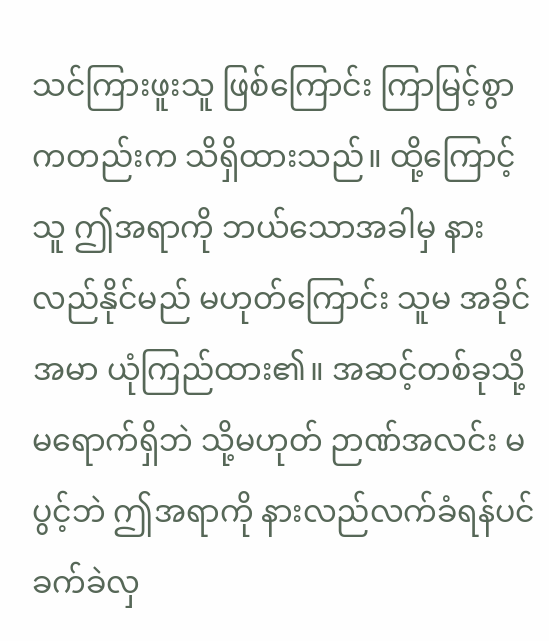သင်ကြားဖူးသူ ဖြစ်ကြောင်း ကြာမြင့်စွာကတည်းက သိရှိထားသည်။ ထို့ကြောင့် သူ ဤအရာကို ဘယ်သောအခါမှ နားလည်နိုင်မည် မဟုတ်ကြောင်း သူမ အခိုင်အမာ ယုံကြည်ထား၏။ အဆင့်တစ်ခုသို့ မရောက်ရှိဘဲ သို့မဟုတ် ဉာဏ်အလင်း မပွင့်ဘဲ ဤအရာကို နားလည်လက်ခံရန်ပင် ခက်ခဲလှ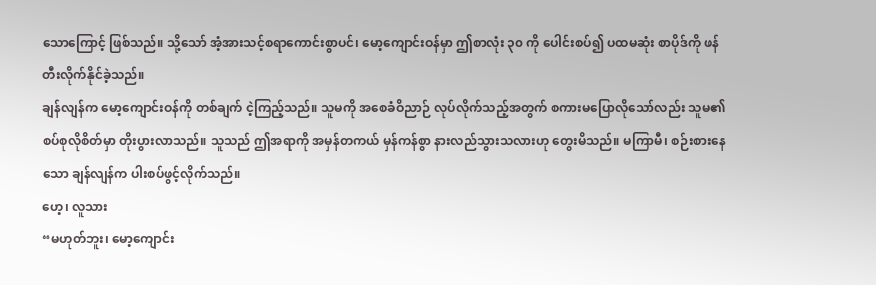သောကြောင့် ဖြစ်သည်။ သို့သော် အံ့အားသင့်စရာကောင်းစွာပင်၊ မော့ကျောင်းဝန်မှာ ဤစာလုံး ၃၀ ကို ပေါင်းစပ်၍ ပထမဆုံး စာပိုဒ်ကို ဖန်တီးလိုက်နိုင်ခဲ့သည်။
ချန်လျန်က မော့ကျောင်းဝန်ကို တစ်ချက် ငဲ့ကြည့်သည်။ သူမကို အစေခံဝိညာဉ် လုပ်လိုက်သည့်အတွက် စကားမပြောလိုသော်လည်း သူမ၏ စပ်စုလိုစိတ်မှာ တိုးပွားလာသည်။ သူသည် ဤအရာကို အမှန်တကယ် မှန်ကန်စွာ နားလည်သွားသလားဟု တွေးမိသည်။ မကြာမီ၊ စဉ်းစားနေသော ချန်လျန်က ပါးစပ်ဖွင့်လိုက်သည်။
ဟေ့၊ လူသား
“မဟုတ်ဘူး၊ မော့ကျောင်း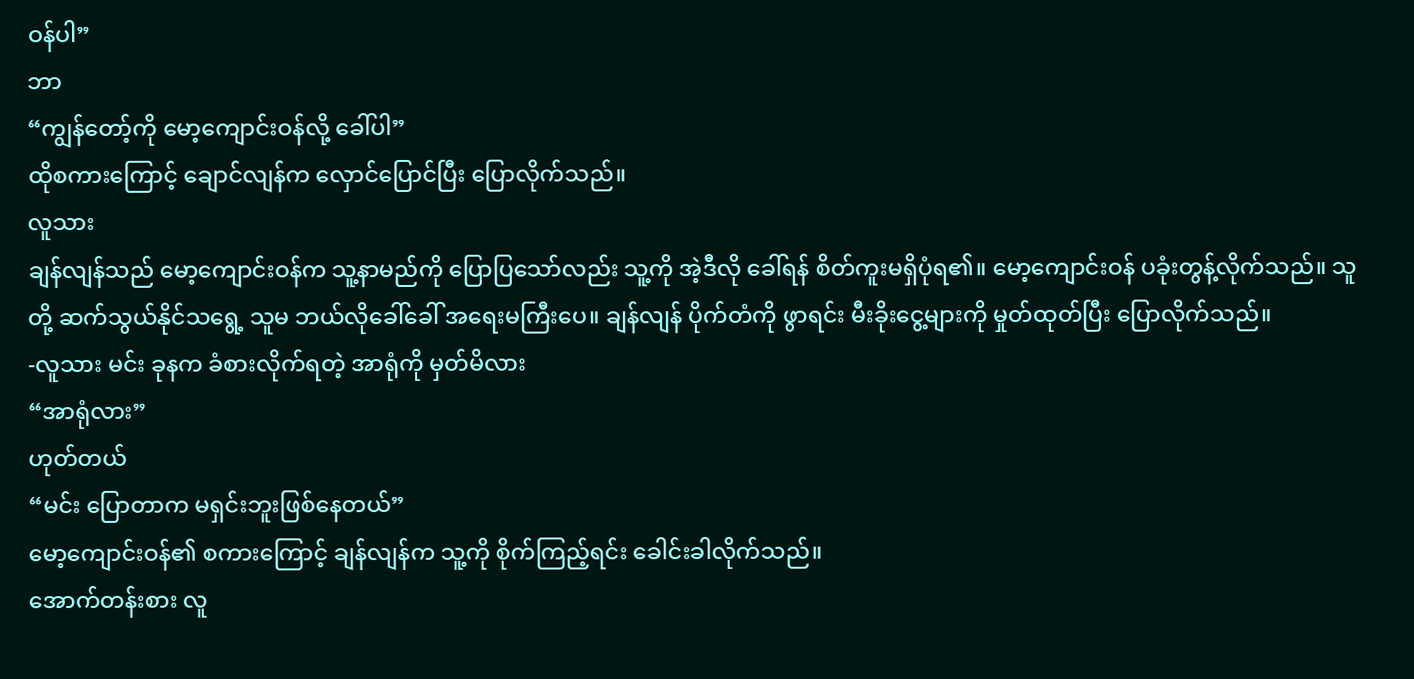ဝန်ပါ”
ဘာ
“ကျွန်တော့်ကို မော့ကျောင်းဝန်လို့ ခေါ်ပါ”
ထိုစကားကြောင့် ချောင်လျန်က လှောင်ပြောင်ပြီး ပြောလိုက်သည်။
လူသား
ချန်လျန်သည် မော့ကျောင်းဝန်က သူ့နာမည်ကို ပြောပြသော်လည်း သူ့ကို အဲ့ဒီလို ခေါ်ရန် စိတ်ကူးမရှိပုံရ၏။ မော့ကျောင်းဝန် ပခုံးတွန့်လိုက်သည်။ သူတို့ ဆက်သွယ်နိုင်သရွေ့ သူမ ဘယ်လိုခေါ်ခေါ် အရေးမကြီးပေ။ ချန်လျန် ပိုက်တံကို ဖွာရင်း မီးခိုးငွေ့များကို မှုတ်ထုတ်ပြီး ပြောလိုက်သည်။
-လူသား မင်း ခုနက ခံစားလိုက်ရတဲ့ အာရုံကို မှတ်မိလား
“အာရုံလား”
ဟုတ်တယ်
“မင်း ပြောတာက မရှင်းဘူးဖြစ်နေတယ်”
မော့ကျောင်းဝန်၏ စကားကြောင့် ချန်လျန်က သူ့ကို စိုက်ကြည့်ရင်း ခေါင်းခါလိုက်သည်။
အောက်တန်းစား လူ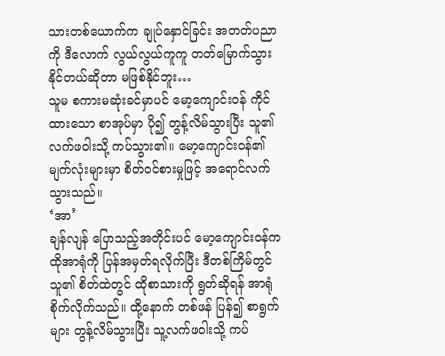သားတစ်ယောက်က ချုပ်နှောင်ခြင်း အတတ်ပညာကို ဒီလောက် လွယ်လွယ်ကူကူ တတ်မြောက်သွားနိုင်တယ်ဆိုတာ မဖြစ်နိုင်ဘူး…
သူမ စကားမဆုံးခင်မှာပင် မော့ကျောင်းဝန် ကိုင်ထားသော စာအုပ်မှာ ပို၍ တွန့်လိမ်သွားပြီး သူ၏ လက်ဖဝါးသို့ ကပ်သွား၏။ မော့ကျောင်းဝန်၏ မျက်လုံးများမှာ စိတ်ဝင်စားမှုဖြင့် အရောင်လက်သွားသည်။
‘အာ’
ချန်လျန် ပြောသည့်အတိုင်းပင် မော့ကျောင်းဝန်က ထိုအာရုံကို ပြန်အမှတ်ရလိုက်ပြီး ဒီတစ်ကြိမ်တွင် သူ၏ စိတ်ထဲတွင် ထိုစာသားကို ရွတ်ဆိုရန် အာရုံစိုက်လိုက်သည်။ ထို့နောက် တစ်ဖန် ပြန်၍ စာရွက်များ တွန့်လိမ်သွားပြီး သူ့လက်ဖဝါးသို့ ကပ်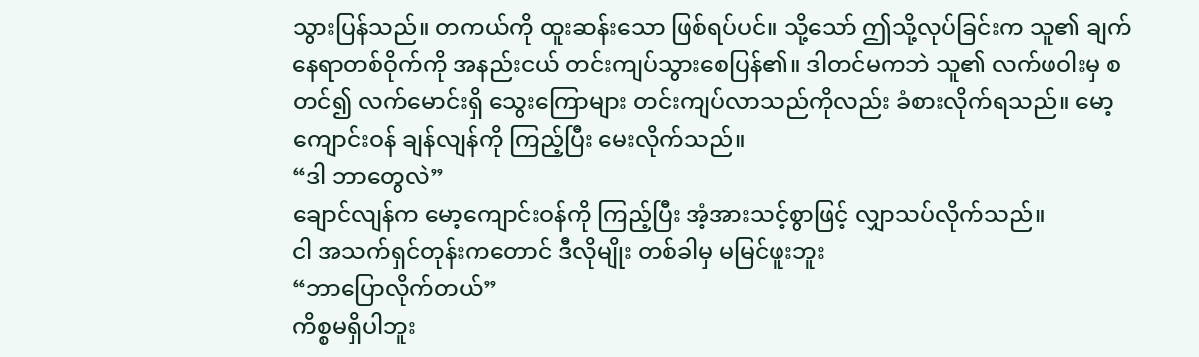သွားပြန်သည်။ တကယ်ကို ထူးဆန်းသော ဖြစ်ရပ်ပင်။ သို့သော် ဤသို့လုပ်ခြင်းက သူ၏ ချက်နေရာတစ်ဝိုက်ကို အနည်းငယ် တင်းကျပ်သွားစေပြန်၏။ ဒါတင်မကဘဲ သူ၏ လက်ဖဝါးမှ စတင်၍ လက်မောင်းရှိ သွေးကြောများ တင်းကျပ်လာသည်ကိုလည်း ခံစားလိုက်ရသည်။ မော့ကျောင်းဝန် ချန်လျန်ကို ကြည့်ပြီး မေးလိုက်သည်။
“ဒါ ဘာတွေလဲ”
ချောင်လျန်က မော့ကျောင်းဝန်ကို ကြည့်ပြီး အံ့အားသင့်စွာဖြင့် လျှာသပ်လိုက်သည်။
ငါ အသက်ရှင်တုန်းကတောင် ဒီလိုမျိုး တစ်ခါမှ မမြင်ဖူးဘူး
“ဘာပြောလိုက်တယ်”
ကိစ္စမရှိပါဘူး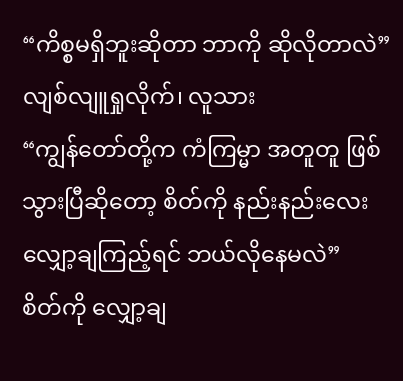“ကိစ္စမရှိဘူးဆိုတာ ဘာကို ဆိုလိုတာလဲ”
လျစ်လျူရှုလိုက်၊ လူသား
“ကျွန်တော်တို့က ကံကြမ္မာ အတူတူ ဖြစ်သွားပြီဆိုတော့ စိတ်ကို နည်းနည်းလေး လျှော့ချကြည့်ရင် ဘယ်လိုနေမလဲ”
စိတ်ကို လျှော့ချ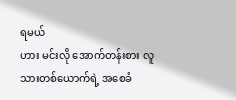ရမယ်
ဟား မင်းလို အောက်တန်းစား လူသားတစ်ယောက်ရဲ့ အစေခံ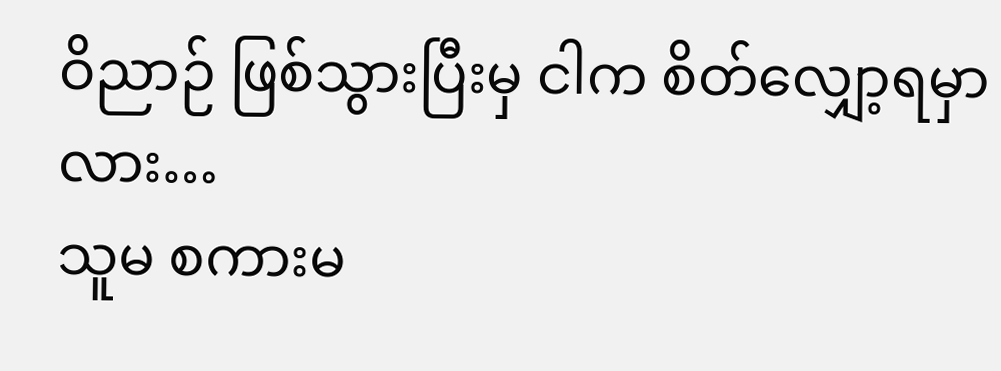ဝိညာဉ် ဖြစ်သွားပြီးမှ ငါက စိတ်လျှော့ရမှာလား…
သူမ စကားမ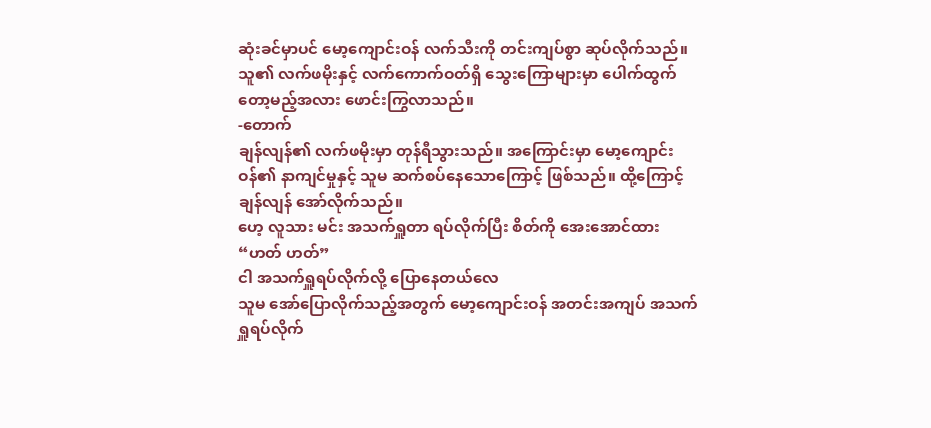ဆုံးခင်မှာပင် မော့ကျောင်းဝန် လက်သီးကို တင်းကျပ်စွာ ဆုပ်လိုက်သည်။ သူ၏ လက်ဖမိုးနှင့် လက်ကောက်ဝတ်ရှိ သွေးကြောများမှာ ပေါက်ထွက်တော့မည့်အလား ဖောင်းကြွလာသည်။
-တောက်
ချန်လျန်၏ လက်ဖမိုးမှာ တုန်ရီသွားသည်။ အကြောင်းမှာ မော့ကျောင်းဝန်၏ နာကျင်မှုနှင့် သူမ ဆက်စပ်နေသောကြောင့် ဖြစ်သည်။ ထို့ကြောင့် ချန်လျန် အော်လိုက်သည်။
ဟေ့ လူသား မင်း အသက်ရှူတာ ရပ်လိုက်ပြီး စိတ်ကို အေးအောင်ထား
“ဟတ် ဟတ်”
ငါ အသက်ရှူရပ်လိုက်လို့ ပြောနေတယ်လေ
သူမ အော်ပြောလိုက်သည့်အတွက် မော့ကျောင်းဝန် အတင်းအကျပ် အသက်ရှူရပ်လိုက်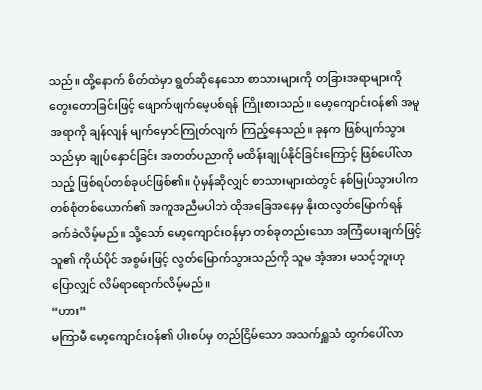သည်။ ထို့နောက် စိတ်ထဲမှာ ရွတ်ဆိုနေသော စာသားများကို တခြားအရာများကို တွေးတောခြင်းဖြင့် ဖျောက်ဖျက်မေ့ပစ်ရန် ကြိုးစားသည်။ မော့ကျောင်းဝန်၏ အမူအရာကို ချန်လျန် မျက်မှောင်ကြုတ်လျက် ကြည့်နေသည်။ ခုနက ဖြစ်ပျက်သွားသည်မှာ ချုပ်နှောင်ခြင်း အတတ်ပညာကို မထိန်းချုပ်နိုင်ခြင်းကြောင့် ဖြစ်ပေါ်လာသည့် ဖြစ်ရပ်တစ်ခုပင်ဖြစ်၏။ ပုံမှန်ဆိုလျှင် စာသားများထဲတွင် နစ်မြုပ်သွားပါက တစ်စုံတစ်ယောက်၏ အကူအညီမပါဘဲ ထိုအခြေအနေမှ နိုးထလွတ်မြောက်ရန် ခက်ခဲလိမ့်မည်။ သို့သော် မော့ကျောင်းဝန်မှာ တစ်ခုတည်းသော အကြံပေးချက်ဖြင့် သူ၏ ကိုယ်ပိုင် အစွမ်းဖြင့် လွတ်မြောက်သွားသည်ကို သူမ အံ့အား မသင့်ဘူးဟု ပြောလျှင် လိမ်ရာရောက်လိမ့်မည်။
“ဟား”
မကြာမီ မော့ကျောင်းဝန်၏ ပါးစပ်မှ တည်ငြိမ်သော အသက်ရှူသံ ထွက်ပေါ်လာ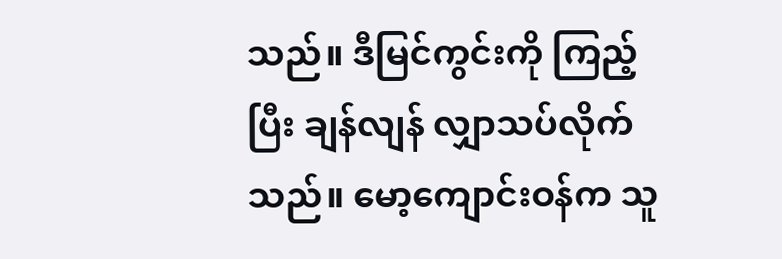သည်။ ဒီမြင်ကွင်းကို ကြည့်ပြီး ချန်လျန် လျှာသပ်လိုက်သည်။ မော့ကျောင်းဝန်က သူ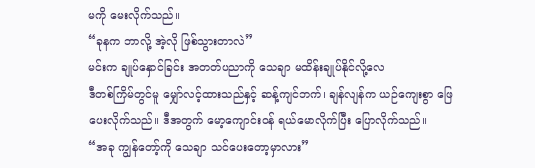မကို မေးလိုက်သည်။
“ခုနက ဘာလို့ အဲ့လို ဖြစ်သွားတာလဲ”
မင်းက ချုပ်နှောင်ခြင်း အတတ်ပညာကို သေချာ မထိန်းချုပ်နိုင်လို့လေ
ဒီတစ်ကြိမ်တွင်မူ မျှော်လင့်ထားသည်နှင့် ဆန့်ကျင်ဘက်၊ ချန်လျန်က ယဉ်ကျေးစွာ ဖြေပေးလိုက်သည်။ ဒီအတွက် မော့ကျောင်းဝန် ရယ်မောလိုက်ပြီး ပြောလိုက်သည်။
“အခု ကျွန်တော့်ကို သေချာ သင်ပေးတော့မှာလား”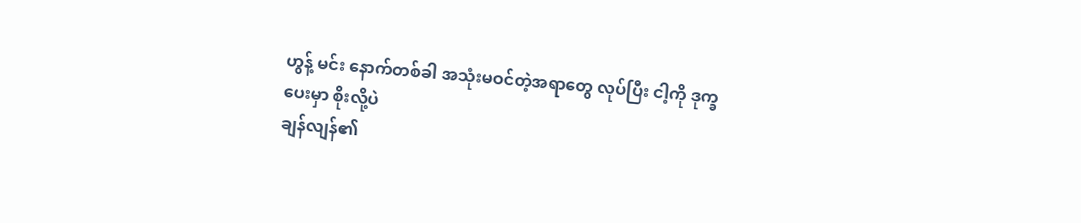ဟွန့် မင်း နောက်တစ်ခါ အသုံးမဝင်တဲ့အရာတွေ လုပ်ပြီး ငါ့ကို ဒုက္ခပေးမှာ စိုးလို့ပဲ
ချန်လျန်၏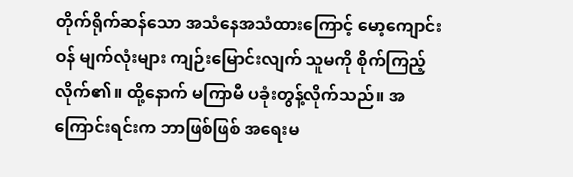တိုက်ရိုက်ဆန်သော အသံနေအသံထားကြောင့် မော့ကျောင်းဝန် မျက်လုံးများ ကျဉ်းမြောင်းလျက် သူမကို စိုက်ကြည့်လိုက်၏။ ထို့နောက် မကြာမီ ပခုံးတွန့်လိုက်သည်။ အကြောင်းရင်းက ဘာဖြစ်ဖြစ် အရေးမ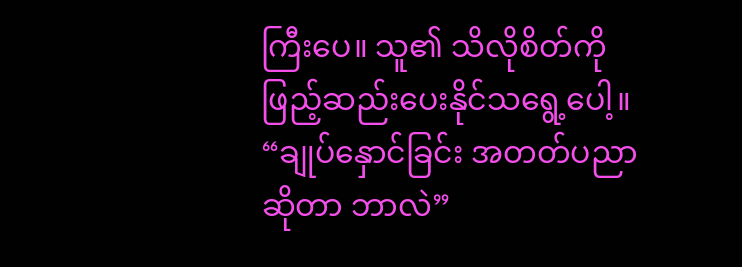ကြီးပေ။ သူ၏ သိလိုစိတ်ကို ဖြည့်ဆည်းပေးနိုင်သရွေ့ပေါ့။
“ချုပ်နှောင်ခြင်း အတတ်ပညာဆိုတာ ဘာလဲ”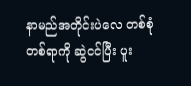နာမည်အတိုင်းပဲလေ တစ်စုံတစ်ရာကို ဆွဲငင်ပြီး ပူး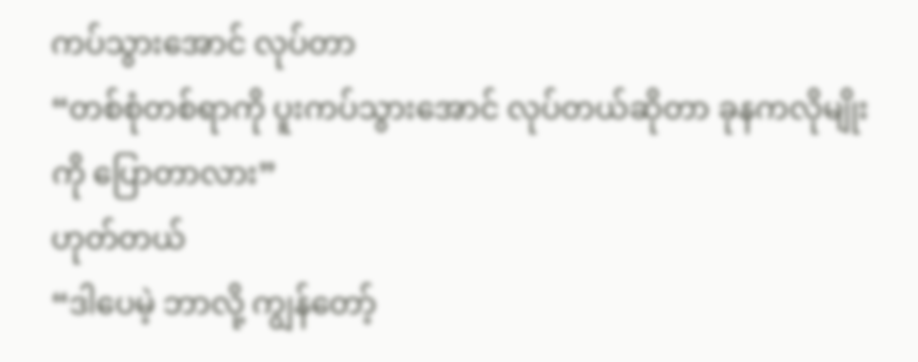ကပ်သွားအောင် လုပ်တာ
“တစ်စုံတစ်ရာကို ပူးကပ်သွားအောင် လုပ်တယ်ဆိုတာ ခုနကလိုမျိုးကို ပြောတာလား”
ဟုတ်တယ်
“ဒါပေမဲ့ ဘာလို့ ကျွန်တော့်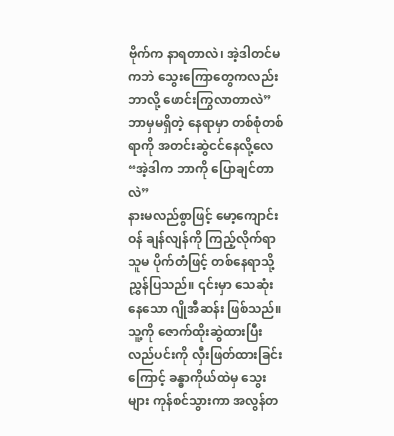ဗိုက်က နာရတာလဲ၊ အဲ့ဒါတင်မကဘဲ သွေးကြောတွေကလည်း ဘာလို့ ဖောင်းကြွလာတာလဲ”
ဘာမှမရှိတဲ့ နေရာမှာ တစ်စုံတစ်ရာကို အတင်းဆွဲငင်နေလို့လေ
“အဲ့ဒါက ဘာကို ပြောချင်တာလဲ”
နားမလည်စွာဖြင့် မော့ကျောင်းဝန် ချန်လျန်ကို ကြည့်လိုက်ရာ သူမ ပိုက်တံဖြင့် တစ်နေရာသို့ ညွှန်ပြသည်။ ၎င်းမှာ သေဆုံးနေသော ဂျိုအီဆန်း ဖြစ်သည်။ သူ့ကို ဇောက်ထိုးဆွဲထားပြီး လည်ပင်းကို လှီးဖြတ်ထားခြင်းကြောင့် ခန္ဓာကိုယ်ထဲမှ သွေးများ ကုန်စင်သွားကာ အလွန်တ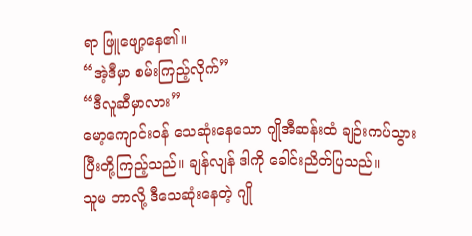ရာ ဖြူဖျော့နေ၏။
“အဲ့ဒီမှာ စမ်းကြည့်လိုက်”
“ဒီလူဆီမှာလား”
မော့ကျောင်းဝန် သေဆုံးနေသော ဂျိုအီဆန်းထံ ချဉ်းကပ်သွားပြီးတို့ကြည့်သည်။ ချန်လျန် ဒါကို ခေါင်းညိတ်ပြသည်။
သူမ ဘာလို့ ဒီသေဆုံးနေတဲ့ ဂျို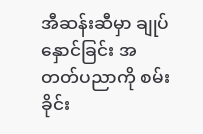အီဆန်းဆီမှာ ချုပ်နှောင်ခြင်း အတတ်ပညာကို စမ်းခိုင်း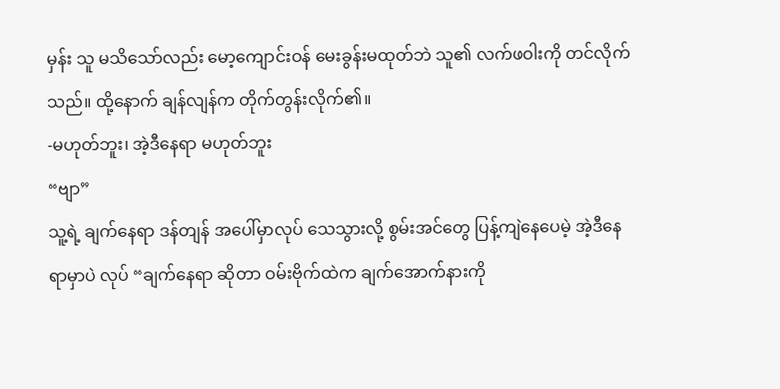မှန်း သူ မသိသော်လည်း မော့ကျောင်းဝန် မေးခွန်းမထုတ်ဘဲ သူ၏ လက်ဖဝါးကို တင်လိုက်သည်။ ထို့နောက် ချန်လျန်က တိုက်တွန်းလိုက်၏။
-မဟုတ်ဘူး၊ အဲ့ဒီနေရာ မဟုတ်ဘူး
“ဗျာ”
သူ့ရဲ့ ချက်နေရာ ဒန်တျန် အပေါ်မှာလုပ် သေသွားလို့ စွမ်းအင်တွေ ပြန့်ကျဲနေပေမဲ့ အဲ့ဒီနေရာမှာပဲ လုပ် “ချက်နေရာ ဆိုတာ ဝမ်းဗိုက်ထဲက ချက်အောက်နားကို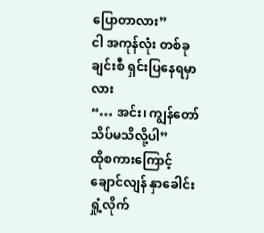ပြောတာလား”
ငါ အကုန်လုံး တစ်ခုချင်းစီ ရှင်းပြနေရမှာလား
“… အင်း၊ ကျွန်တော် သိပ်မသိလို့ပါ”
ထိုစကားကြောင့် ချောင်လျန် နှာခေါင်းရှုံ့လိုက်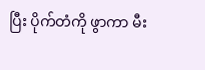ပြီး ပိုက်တံကို ဖွာကာ မီး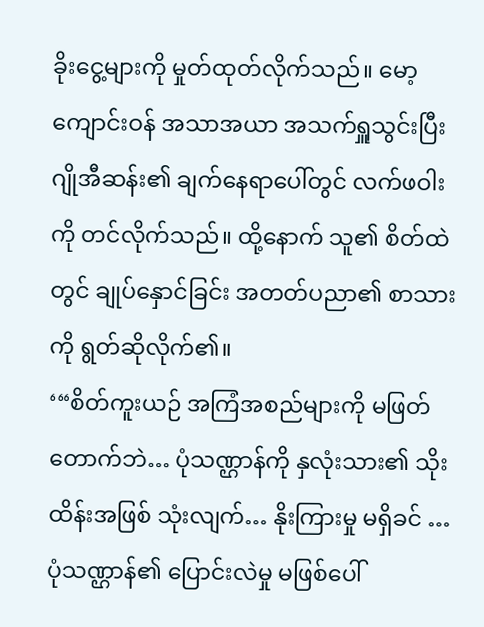ခိုးငွေ့များကို မှုတ်ထုတ်လိုက်သည်။ မော့ကျောင်းဝန် အသာအယာ အသက်ရှူသွင်းပြီး ဂျိုအီဆန်း၏ ချက်နေရာပေါ်တွင် လက်ဖဝါးကို တင်လိုက်သည်။ ထို့နောက် သူ၏ စိတ်ထဲတွင် ချုပ်နှောင်ခြင်း အတတ်ပညာ၏ စာသားကို ရွတ်ဆိုလိုက်၏။
‘“စိတ်ကူးယဉ် အကြံအစည်များကို မဖြတ်တောက်ဘဲ… ပုံသဏ္ဌာန်ကို နှလုံးသား၏ သိုးထိန်းအဖြစ် သုံးလျက်… နိုးကြားမှု မရှိခင် … ပုံသဏ္ဌာန်၏ ပြောင်းလဲမှု မဖြစ်ပေါ်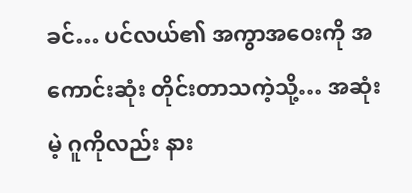ခင်… ပင်လယ်၏ အကွာအဝေးကို အကောင်းဆုံး တိုင်းတာသကဲ့သို့… အဆုံးမဲ့ ဂူကိုလည်း နား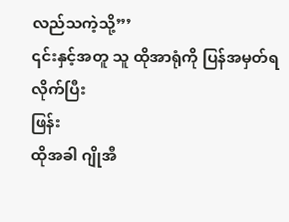လည်သကဲ့သို့”’
၎င်းနှင့်အတူ သူ ထိုအာရုံကို ပြန်အမှတ်ရလိုက်ပြီး
ဖြန်း
ထိုအခါ ဂျိုအီ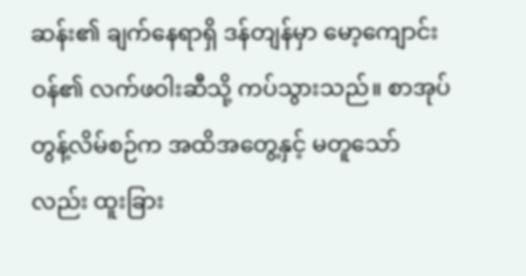ဆန်း၏ ချက်နေရာရှိ ဒန်တျန်မှာ မော့ကျောင်းဝန်၏ လက်ဖဝါးဆီသို့ ကပ်သွားသည်။ စာအုပ်တွန့်လိမ်စဉ်က အထိအတွေ့နှင့် မတူသော်လည်း ထူးခြား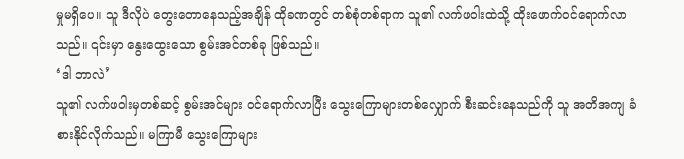မှုမရှိပေ။ သူ ဒီလိုပဲ တွေးတောနေသည့်အချိန် ထိုခဏတွင် တစ်စုံတစ်ရာက သူ၏ လက်ဖဝါးထဲသို့ ထိုးဖောက်ဝင်ရောက်လာသည်။ ၎င်းမှာ နွေးထွေးသော စွမ်းအင်တစ်ခု ဖြစ်သည်။
‘ဒါ ဘာလဲ’
သူ၏ လက်ဖဝါးမှတစ်ဆင့် စွမ်းအင်များ ဝင်ရောက်လာပြီး သွေးကြောများတစ်လျှောက် စီးဆင်းနေသည်ကို သူ အတိအကျ ခံစားနိုင်လိုက်သည်။ မကြာမီ သွေးကြောများ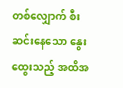တစ်လျှောက် စီးဆင်းနေသော နွေးထွေးသည့် အထိအ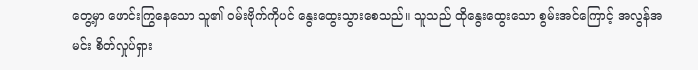တွေ့မှာ ဖောင်းကြွနေသော သူ၏ ဝမ်းဗိုက်ကိုပင် နွေးထွေးသွားစေသည်။ သူသည် ထိုနွေးထွေးသော စွမ်းအင်ကြောင့် အလွန်အမင်း စိတ်လှုပ်ရှား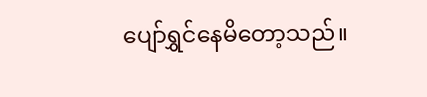ပျော်ရွှင်နေမိတော့သည်။